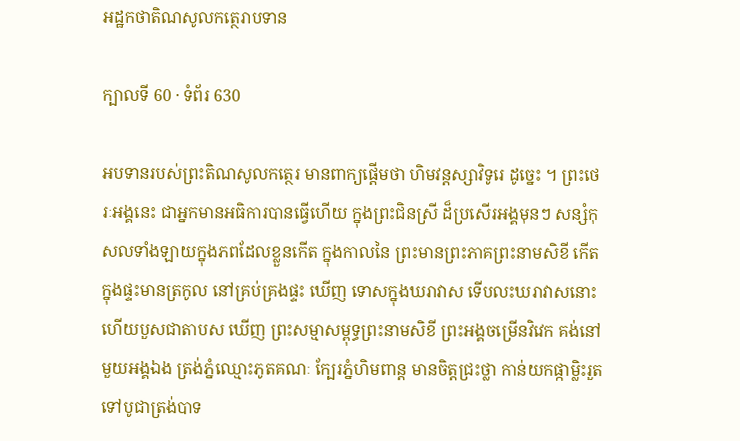អដ្ឋកថាតិណសូលកត្ថេរាបទាន

ក្បាលទី 60 · ទំព័រ 630

អបទានរបស់ព្រះតិណសូលកត្ថេរ មានពាក្យផ្តើមថា ហិមវន្តស្សាវិទូរេ ដូច្នេះ ។ ព្រះថេរៈអង្គនេះ ជាអ្នកមានអធិការបានធ្វើហើយ ក្នុងព្រះជិនស្រី ដ៏ប្រសើរអង្គមុនៗ សន្សំកុសលទាំងឡាយក្នុងភពដែលខ្លួនកើត ក្នុងកាលនៃ ព្រះមានព្រះភាគព្រះនាមសិខី កើតក្នុងផ្ទះមានត្រកូល នៅគ្រប់គ្រងផ្ទះ ឃើញ ទោសក្នុងឃរាវាស ទើបលះឃរាវាសនោះ ហើយបួសជាតាបស ឃើញ ព្រះសម្មាសម្ពុទ្ធព្រះនាមសិខី ព្រះអង្គចម្រើនវិវេក គង់នៅមួយអង្គឯង ត្រង់ភ្នំឈ្មោះភូតគណៈ ក្បែរភ្នំហិមពាន្ត មានចិត្តជ្រះថ្លា កាន់យកផ្កាម្លិះរួត ទៅបូជាត្រង់បាទ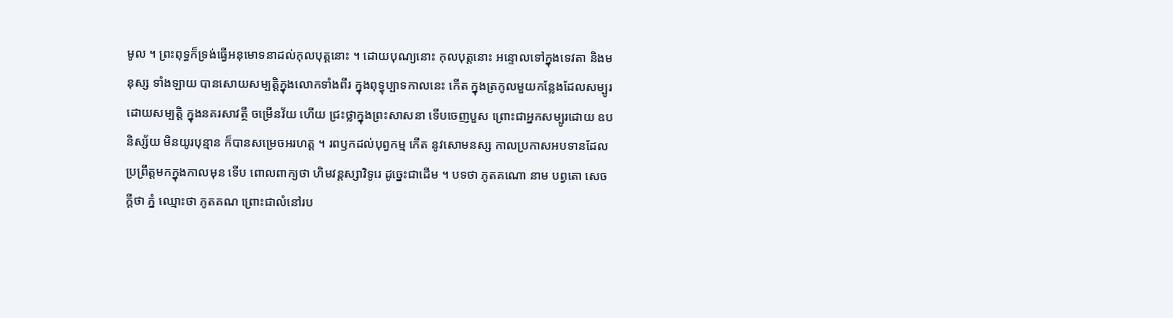មូល ។ ព្រះពុទ្ធក៏ទ្រង់ធ្វើអនុមោទនាដល់កុលបុត្តនោះ ។ ដោយបុណ្យនោះ កុលបុត្តនោះ អន្ទោលទៅក្នុងទេវតា និងមនុស្ស ទាំងឡាយ បានសោយសម្បត្តិក្នុងលោកទាំងពីរ ក្នុងពុទ្ធុប្បាទកាលនេះ កើត ក្នុងត្រកូលមួយកន្លែងដែលសម្បូរដោយសម្បត្តិ ក្នុងនគរសាវត្ថី ចម្រើនវ័យ ហើយ ជ្រះថ្លាក្នុងព្រះសាសនា ទើបចេញបួស ព្រោះជាអ្នកសម្បូរដោយ ឧបនិស្ស័យ មិនយូរបុន្មាន ក៏បានសម្រេចអរហត្ត ។ រពឫកដល់បុព្វកម្ម កើត នូវសោមនស្ស កាលប្រកាសអបទានដែលប្រព្រឹត្តមកក្នុងកាលមុន ទើប ពោលពាក្យថា ហិមវន្តស្សាវិទូរេ ដូច្នេះជាដើម ។ បទថា ភូតគណោ នាម បព្វតោ សេចក្តីថា ភ្នំ ឈ្មោះថា ភូតគណ ព្រោះជាលំនៅរប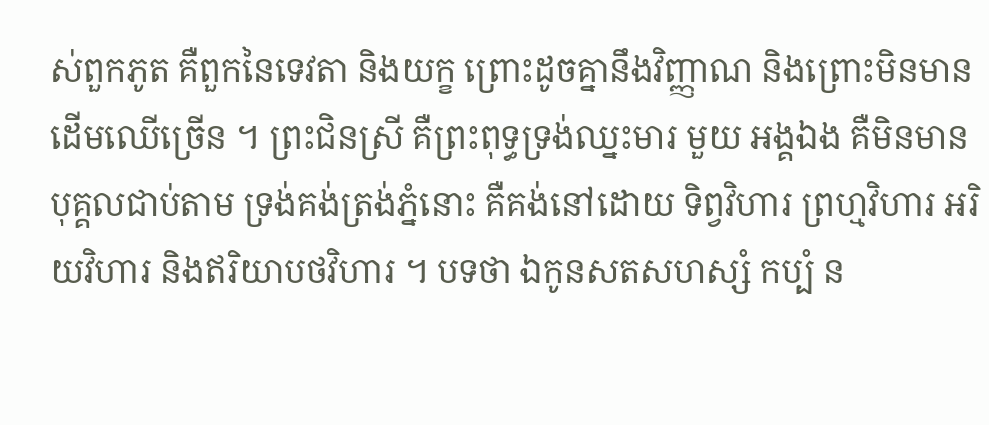ស់ពួកភូត គឺពួកនៃទេវតា និងយក្ខ ព្រោះដូចគ្នានឹងវិញ្ញាណ និងព្រោះមិនមានដើមឈើច្រើន ។ ព្រះជិនស្រី គឺព្រះពុទ្ធទ្រង់ឈ្នះមារ មួយ អង្គឯង គឺមិនមានបុគ្គលជាប់តាម ទ្រង់គង់ត្រង់ភ្នំនោះ គឺគង់នៅដោយ ទិព្វវិហារ ព្រហ្មវិហារ អរិយវិហារ និងឥរិយាបថវិហារ ។ បទថា ឯកូនសតសហស្សំ កប្បំ ន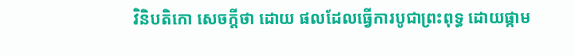វិនិបតិកោ សេចក្តីថា ដោយ ផលដែលធ្វើការបូជាព្រះពុទ្ធ ដោយផ្កាម